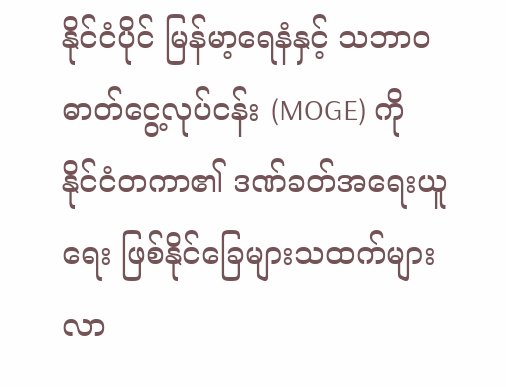နိုင်ငံပိုင် မြန်မာ့ရေနံနှင့် သဘာဝဓာတ်ငွေ့လုပ်ငန်း (MOGE) ကို နိုင်ငံတကာ၏ ဒဏ်ခတ်အရေးယူရေး ဖြစ်နိုင်ခြေများသထက်များလာ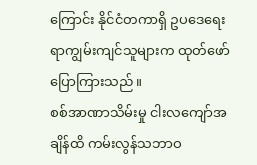ကြောင်း နိုင်ငံတကာရှိ ဥပဒေရေးရာကျွမ်းကျင်သူများက ထုတ်ဖော်ပြောကြားသည်။
စစ်အာဏာသိမ်းမှု ငါးလကျော်အချိန်ထိ ကမ်းလွန်သဘာဝ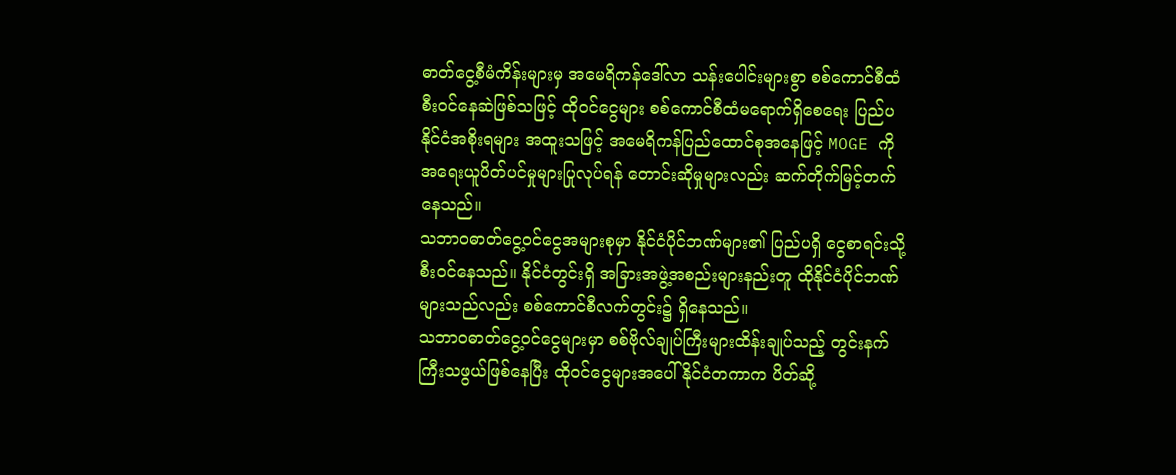ဓာတ်ငွေ့စီမံကိန်းများမှ အမေရိကန်ဒေါ်လာ သန်းပေါင်းများစွာ စစ်ကောင်စီထံ စီးဝင်နေဆဲဖြစ်သဖြင့် ထိုဝင်ငွေများ စစ်ကောင်စီထံမရောက်ရှိစေရေး ပြည်ပနိုင်ငံအစိုးရများ အထူးသဖြင့် အမေရိကန်ပြည်ထောင်စုအနေဖြင့် MOGE ကို အရေးယူပိတ်ပင်မှုများပြုလုပ်ရန် တောင်းဆိုမှုများလည်း ဆက်တိုက်မြင့်တက်နေသည်။
သဘာဝဓာတ်ငွေ့ဝင်ငွေအများစုမှာ နိုင်ငံပိုင်ဘဏ်များ၏ ပြည်ပရှိ ငွေစာရင်းသို့ စီးဝင်နေသည်။ နိုင်ငံတွင်းရှိ အခြားအဖွဲ့အစည်းများနည်းတူ ထိုနိုင်ငံပိုင်ဘဏ်များသည်လည်း စစ်ကောင်စီလက်တွင်း၌ ရှိနေသည်။
သဘာဝဓာတ်ငွေ့ဝင်ငွေများမှာ စစ်ဗိုလ်ချုပ်ကြီးများထိန်းချုပ်သည့် တွင်းနက်ကြီးသဖွယ်ဖြစ်နေပြီး ထိုဝင်ငွေများအပေါ် နိုင်ငံတကာက ပိတ်ဆို့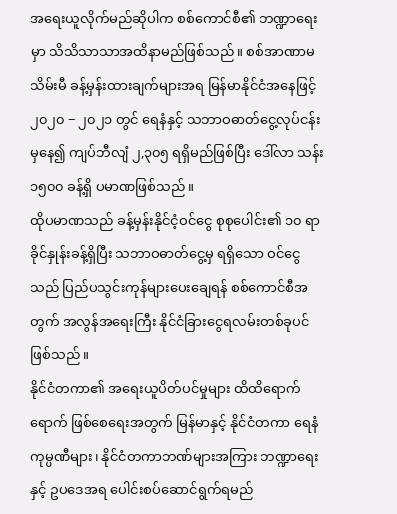အရေးယူလိုက်မည်ဆိုပါက စစ်ကောင်စီ၏ ဘဏ္ဍာရေးမှာ သိသိသာသာအထိနာမည်ဖြစ်သည်။ စစ်အာဏာမသိမ်းမီ ခန့်မှန်းထားချက်များအရ မြန်မာနိုင်ငံအနေဖြင့် ၂၀၂၀ − ၂၀၂၁ တွင် ရေနံနှင့် သဘာဝဓာတ်ငွေ့လုပ်ငန်းမှနေ၍ ကျပ်ဘီလျံ ၂,၃၀၅ ရရှိမည်ဖြစ်ပြီး ဒေါ်လာ သန်း ၁၅၀၀ ခန့်ရှိ ပမာဏဖြစ်သည်။
ထိုပမာဏသည် ခန့်မှန်းနိုင်ငံ့ဝင်ငွေ စုစုပေါင်း၏ ၁၀ ရာခိုင်နှုန်းခန့်ရှိပြီး သဘာဝဓာတ်ငွေ့မှ ရရှိသော ဝင်ငွေသည် ပြည်ပသွင်းကုန်များပေးချေရန် စစ်ကောင်စီအတွက် အလွန်အရေးကြီး နိုင်ငံခြားငွေရလမ်းတစ်ခုပင်ဖြစ်သည်။
နိုင်ငံတကာ၏ အရေးယူပိတ်ပင်မှုများ ထိထိရောက်ရောက် ဖြစ်စေရေးအတွက် မြန်မာနှင့် နိုင်ငံတကာ ရေနံကုမ္ပဏီများ၊ နိုင်ငံတကာဘဏ်များအကြား ဘဏ္ဍာရေးနှင့် ဥပဒေအရ ပေါင်းစပ်ဆောင်ရွက်ရမည်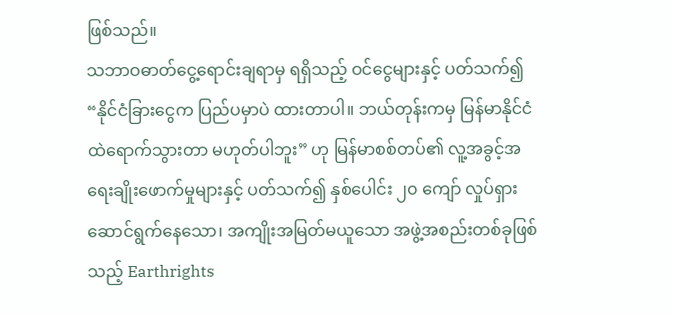ဖြစ်သည်။
သဘာဝဓာတ်ငွေ့ရောင်းချရာမှ ရရှိသည့် ဝင်ငွေများနှင့် ပတ်သက်၍ “နိုင်ငံခြားငွေက ပြည်ပမှာပဲ ထားတာပါ။ ဘယ်တုန်းကမှ မြန်မာနိုင်ငံထဲရောက်သွားတာ မဟုတ်ပါဘူး” ဟု မြန်မာစစ်တပ်၏ လူ့အခွင့်အရေးချိုးဖောက်မှုများနှင့် ပတ်သက်၍ နှစ်ပေါင်း ၂၀ ကျော် လှုပ်ရှားဆောင်ရွက်နေသော၊ အကျိုးအမြတ်မယူသော အဖွဲ့အစည်းတစ်ခုဖြစ်သည့် Earthrights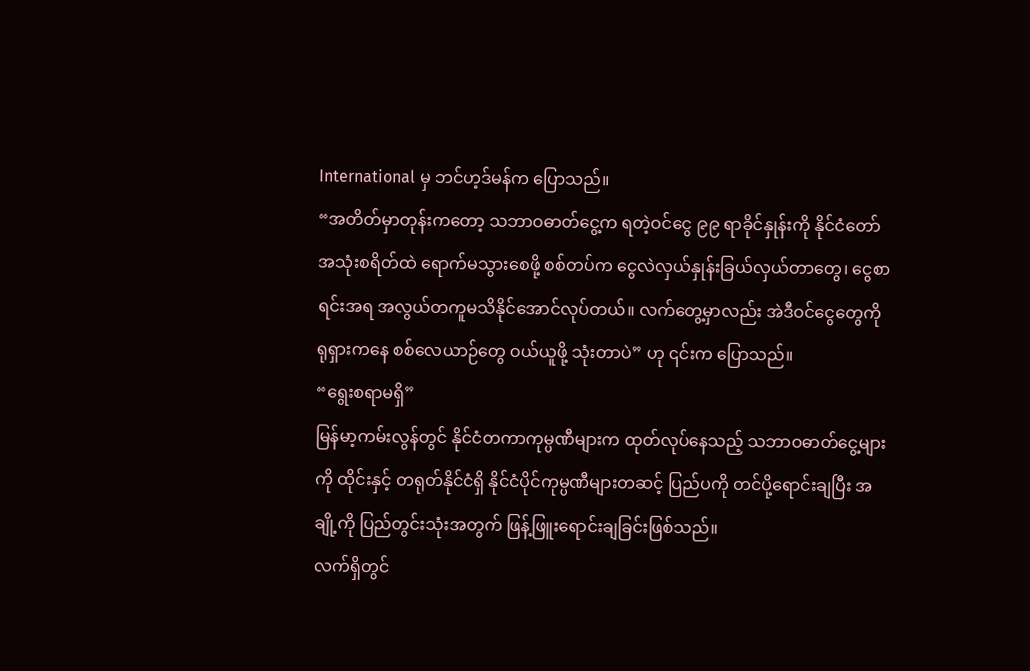International မှ ဘင်ဟ့ဒ်မန်က ပြောသည်။
“အတိတ်မှာတုန်းကတော့ သဘာဝဓာတ်ငွေ့က ရတဲ့ဝင်ငွေ ၉၉ ရာခိုင်နှုန်းကို နိုင်ငံတော်အသုံးစရိတ်ထဲ ရောက်မသွားစေဖို့ စစ်တပ်က ငွေလဲလှယ်နှုန်းခြယ်လှယ်တာတွေ၊ ငွေစာရင်းအရ အလွယ်တကူမသိနိုင်အောင်လုပ်တယ်။ လက်တွေ့မှာလည်း အဲဒီဝင်ငွေတွေကို ရုရှားကနေ စစ်လေယာဉ်တွေ ဝယ်ယူဖို့ သုံးတာပဲ” ဟု ၎င်းက ပြောသည်။
“ရွေးစရာမရှိ”
မြန်မာ့ကမ်းလွန်တွင် နိုင်ငံတကာကုမ္ပဏီများက ထုတ်လုပ်နေသည့် သဘာဝဓာတ်ငွေ့များကို ထိုင်းနှင့် တရုတ်နိုင်ငံရှိ နိုင်ငံပိုင်ကုမ္ပဏီများတဆင့် ပြည်ပကို တင်ပို့ရောင်းချပြီး အချို့ကို ပြည်တွင်းသုံးအတွက် ဖြန့်ဖြူးရောင်းချခြင်းဖြစ်သည်။
လက်ရှိတွင်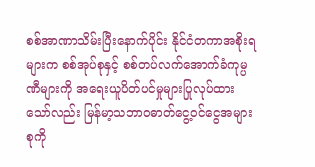စစ်အာဏာသိမ်းပြီးနောက်ပိုင်း နိုင်ငံတကာအစိုးရများက စစ်အုပ်စုနှင့် စစ်တပ်လက်အောက်ခံကုမ္ပဏီများကို အရေးယူပိတ်ပင်မှုများပြုလုပ်ထားသော်လည်း မြန်မာ့သဘာဝဓာတ်ငွေ့ဝင်ငွေအများစုကို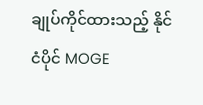ချုပ်ကိုင်ထားသည့် နိုင်ငံပိုင် MOGE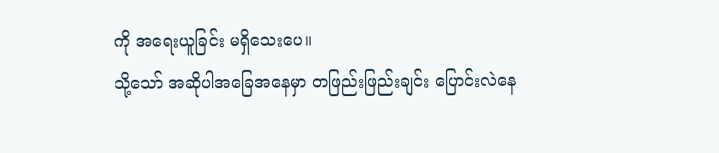ကို အရေးယူခြင်း မရှိသေးပေ။
သို့သော် အဆိုပါအခြေအနေမှာ တဖြည်းဖြည်းချင်း ပြောင်းလဲနေ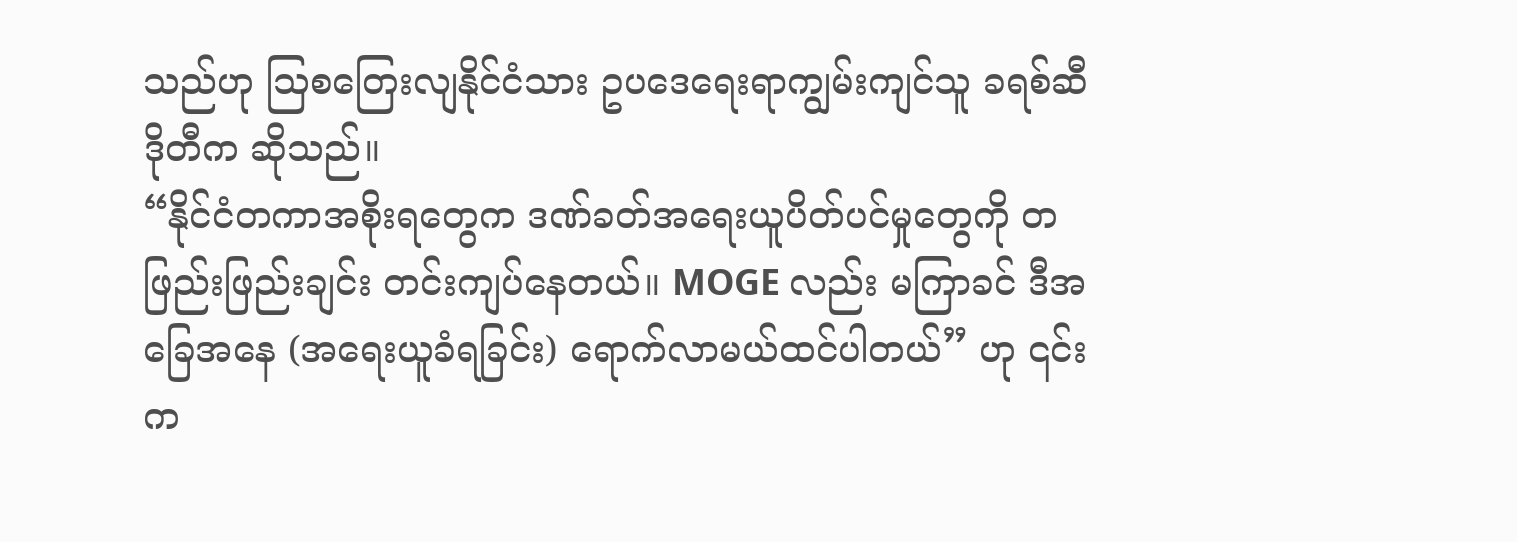သည်ဟု ဩစတြေးလျနိုင်ငံသား ဥပဒေရေးရာကျွမ်းကျင်သူ ခရစ်ဆီဒိုတီက ဆိုသည်။
“နိုင်ငံတကာအစိုးရတွေက ဒဏ်ခတ်အရေးယူပိတ်ပင်မှုတွေကို တဖြည်းဖြည်းချင်း တင်းကျပ်နေတယ်။ MOGE လည်း မကြာခင် ဒီအခြေအနေ (အရေးယူခံရခြင်း) ရောက်လာမယ်ထင်ပါတယ်” ဟု ၎င်းက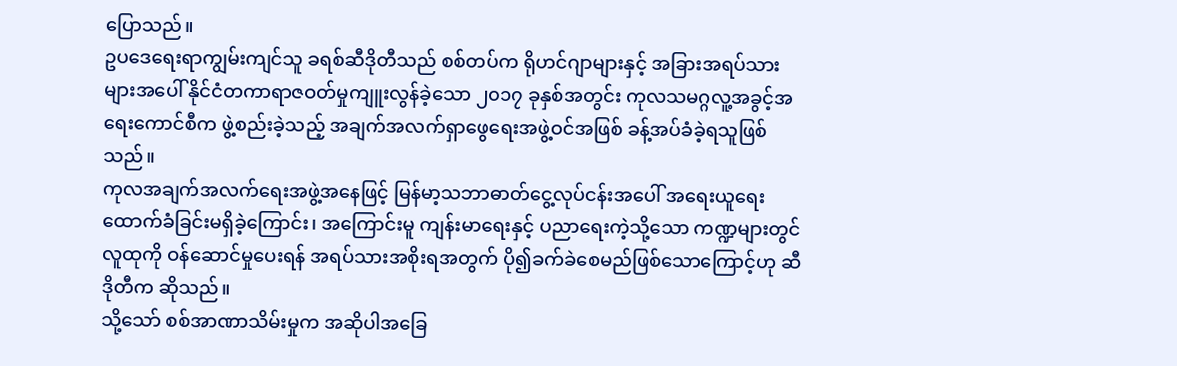ပြောသည်။
ဥပဒေရေးရာကျွမ်းကျင်သူ ခရစ်ဆီဒိုတီသည် စစ်တပ်က ရိုဟင်ဂျာများနှင့် အခြားအရပ်သားများအပေါ် နိုင်ငံတကာရာဇဝတ်မှုကျူးလွန်ခဲ့သော ၂၀၁၇ ခုနှစ်အတွင်း ကုလသမဂ္ဂလူ့အခွင့်အရေးကောင်စီက ဖွဲ့စည်းခဲ့သည့် အချက်အလက်ရှာဖွေရေးအဖွဲ့ဝင်အဖြစ် ခန့်အပ်ခံခဲ့ရသူဖြစ်သည်။
ကုလအချက်အလက်ရေးအဖွဲ့အနေဖြင့် မြန်မာ့သဘာဓာတ်ငွေ့လုပ်ငန်းအပေါ် အရေးယူရေး ထောက်ခံခြင်းမရှိခဲ့ကြောင်း၊ အကြောင်းမူ ကျန်းမာရေးနှင့် ပညာရေးကဲ့သို့သော ကဏ္ဍများတွင် လူထုကို ဝန်ဆောင်မှုပေးရန် အရပ်သားအစိုးရအတွက် ပို၍ခက်ခဲစေမည်ဖြစ်သောကြောင့်ဟု ဆီဒိုတီက ဆိုသည်။
သို့သော် စစ်အာဏာသိမ်းမှုက အဆိုပါအခြေ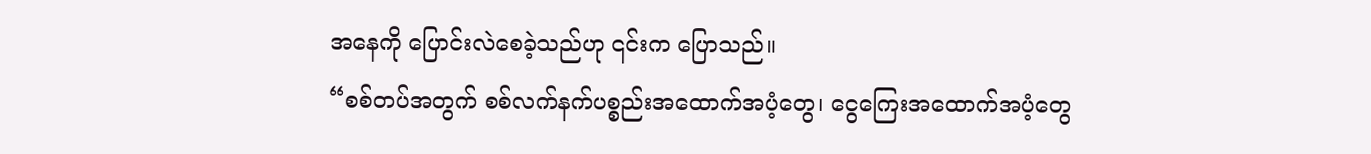အနေကို ပြောင်းလဲစေခဲ့သည်ဟု ၎င်းက ပြောသည်။
“စစ်တပ်အတွက် စစ်လက်နက်ပစ္စည်းအထောက်အပံ့တွေ၊ ငွေကြေးအထောက်အပံ့တွေ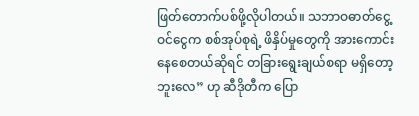ဖြတ်တောက်ပစ်ဖို့လိုပါတယ်။ သဘာဝဓာတ်ငွေ့ဝင်ငွေက စစ်အုပ်စုရဲ့ ဖိနှိပ်မှုတွေကို အားကောင်းနေစေတယ်ဆိုရင် တခြားရွေးချယ်စရာ မရှိတော့ဘူးလေ” ဟု ဆီဒိုတီက ပြော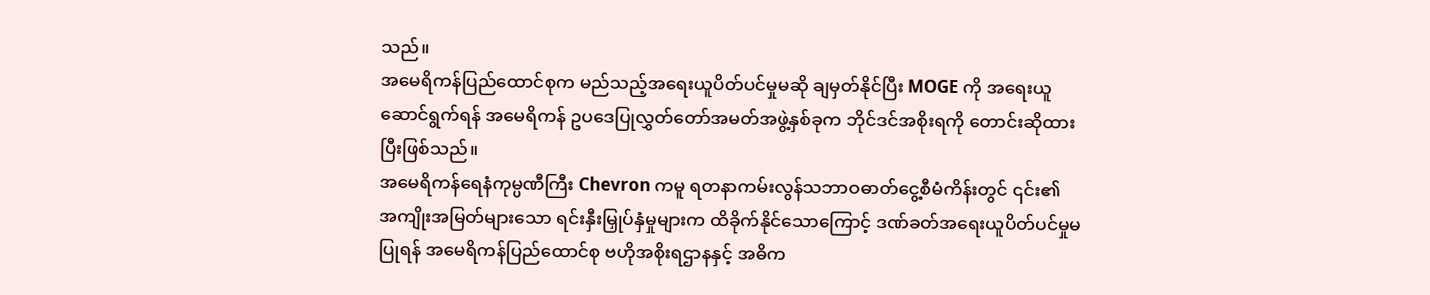သည်။
အမေရိကန်ပြည်ထောင်စုက မည်သည့်အရေးယူပိတ်ပင်မှုမဆို ချမှတ်နိုင်ပြီး MOGE ကို အရေးယူဆောင်ရွက်ရန် အမေရိကန် ဥပဒေပြုလွှတ်တော်အမတ်အဖွဲ့နှစ်ခုက ဘိုင်ဒင်အစိုးရကို တောင်းဆိုထားပြီးဖြစ်သည်။
အမေရိကန်ရေနံကုမ္ပဏီကြီး Chevron ကမူ ရတနာကမ်းလွန်သဘာဝဓာတ်ငွေ့စီမံကိန်းတွင် ၎င်း၏ အကျိုးအမြတ်များသော ရင်းနှီးမြှုပ်နှံမှုများက ထိခိုက်နိုင်သောကြောင့် ဒဏ်ခတ်အရေးယူပိတ်ပင်မှုမပြုရန် အမေရိကန်ပြည်ထောင်စု ဗဟိုအစိုးရဌာနနှင့် အဓိက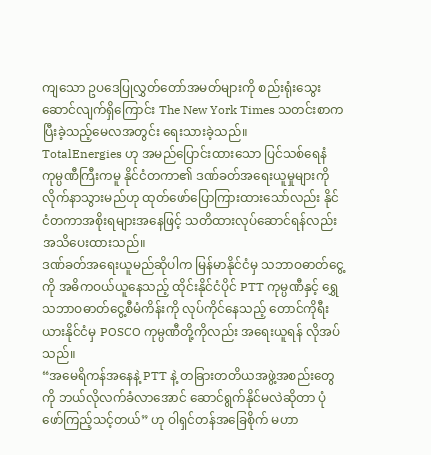ကျသော ဥပဒေပြုလွှတ်တော်အမတ်များကို စည်းရုံးသွေးဆောင်လျက်ရှိကြောင်း The New York Times သတင်းစာက ပြီးခဲ့သည့်မေလအတွင်း ရေးသားခဲ့သည်။
TotalEnergies ဟု အမည်ပြောင်းထားသော ပြင်သစ်ရေနံကုမ္ပဏီကြီးကမူ နိုင်ငံတကာ၏ ဒဏ်ခတ်အရေးယူမှုများကို လိုက်နာသွားမည်ဟု ထုတ်ဖော်ပြောကြားထားသော်လည်း နိုင်ငံတကာအစိုးရများအနေဖြင့် သတိထားလုပ်ဆောင်ရန်လည်း အသိပေးထားသည်။
ဒဏ်ခတ်အရေးယူမည်ဆိုပါက မြန်မာနိုင်ငံမှ သဘာဝဓာတ်ငွေ့ကို အဓိကဝယ်ယူနေသည့် ထိုင်းနိုင်ငံပိုင် PTT ကုမ္ပဏီနှင့် ရွှေသဘာဝဓာတ်ငွေ့စီမံကိန်းကို လုပ်ကိုင်နေသည့် တောင်ကိုရီးယားနိုင်ငံမှ POSCO ကုမ္ပဏီတို့ကိုလည်း အရေးယူရန် လိုအပ်သည်။
“အမေရိကန်အနေနဲ့ PTT နဲ့ တခြားတတိယအဖွဲ့အစည်းတွေကို ဘယ်လိုလက်ခံလာအောင် ဆောင်ရွက်နိုင်မလဲဆိုတာ ပုံဖော်ကြည့်သင့်တယ်” ဟု ဝါရှင်တန်အခြေစိုက် မဟာ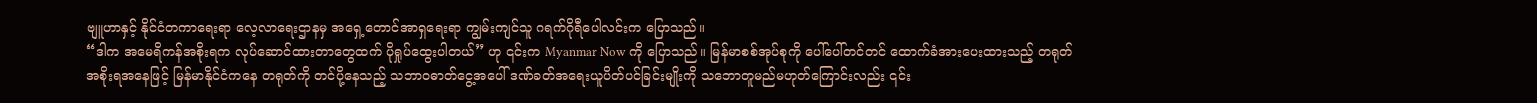ဗျူဟာနှင့် နိုင်ငံတကာရေးရာ လေ့လာရေးဌာနမှ အရှေ့တောင်အာရှရေးရာ ကျွမ်းကျင်သူ ဂရက်ဂိုရီပေါလင်းက ပြောသည်။
“ဒါက အမေရိကန်အစိုးရက လုပ်ဆောင်ထားတာတွေထက် ပိုရှုပ်ထွေးပါတယ်” ဟု ၎င်းက Myanmar Now ကို ပြောသည်။ မြန်မာစစ်အုပ်စုကို ပေါ်ပေါ်တင်တင် ထောက်ခံအားပေးထားသည့် တရုတ်အစိုးရအနေဖြင့် မြန်မာနိုင်ငံကနေ တရုတ်ကို တင်ပို့နေသည့် သဘာဝဓာတ်ငွေ့အပေါ် ဒဏ်ခတ်အရေးယူပိတ်ပင်ခြင်းမျိုးကို သဘောတူမည်မဟုတ်ကြောင်းလည်း ၎င်း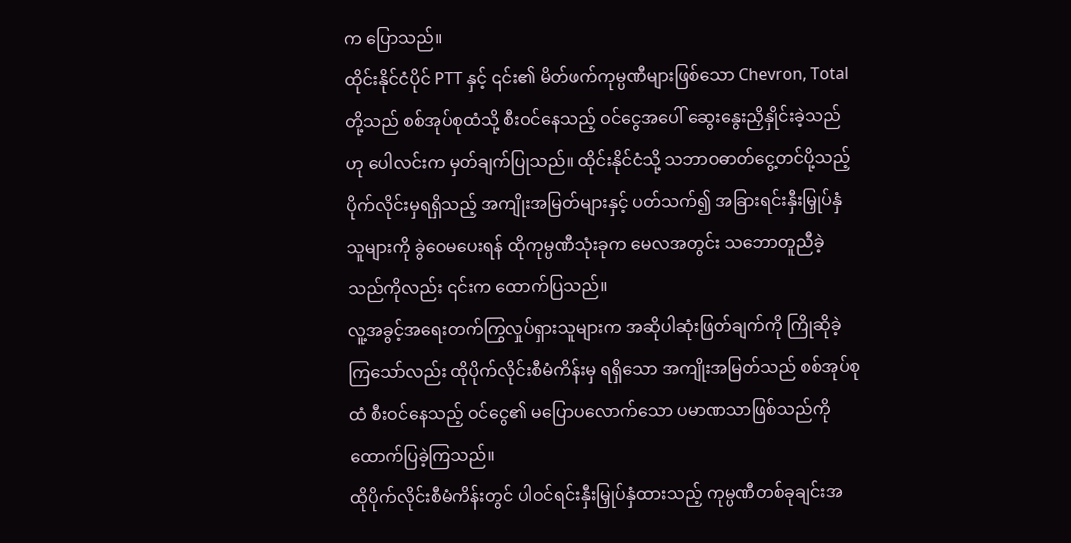က ပြောသည်။
ထိုင်းနိုင်ငံပိုင် PTT နှင့် ၎င်း၏ မိတ်ဖက်ကုမ္ပဏီများဖြစ်သော Chevron, Total တို့သည် စစ်အုပ်စုထံသို့ စီးဝင်နေသည့် ဝင်ငွေအပေါ် ဆွေးနွေးညှိနှိုင်းခဲ့သည်ဟု ပေါလင်းက မှတ်ချက်ပြုသည်။ ထိုင်းနိုင်ငံသို့ သဘာဝဓာတ်ငွေ့တင်ပို့သည့် ပိုက်လိုင်းမှရရှိသည့် အကျိုးအမြတ်များနှင့် ပတ်သက်၍ အခြားရင်းနှီးမြှုပ်နှံသူများကို ခွဲဝေမပေးရန် ထိုကုမ္ပဏီသုံးခုက မေလအတွင်း သဘောတူညီခဲ့သည်ကိုလည်း ၎င်းက ထောက်ပြသည်။
လူ့အခွင့်အရေးတက်ကြွလှုပ်ရှားသူများက အဆိုပါဆုံးဖြတ်ချက်ကို ကြိုဆိုခဲ့ကြသော်လည်း ထိုပိုက်လိုင်းစီမံကိန်းမှ ရရှိသော အကျိုးအမြတ်သည် စစ်အုပ်စုထံ စီးဝင်နေသည့် ဝင်ငွေ၏ မပြောပလောက်သော ပမာဏသာဖြစ်သည်ကို ထောက်ပြခဲ့ကြသည်။
ထိုပိုက်လိုင်းစီမံကိန်းတွင် ပါဝင်ရင်းနှီးမြှုပ်နှံထားသည့် ကုမ္ပဏီတစ်ခုချင်းအ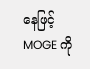နေဖြင့် MOGE ကို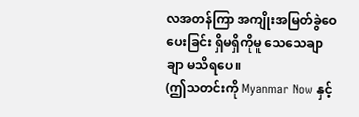လအတန်ကြာ အကျိုးအမြတ်ခွဲဝေပေးခြင်း ရှိမရှိကိုမူ သေသေချာချာ မသိရပေ။
(ဤသတင်းကို Myanmar Now နှင့်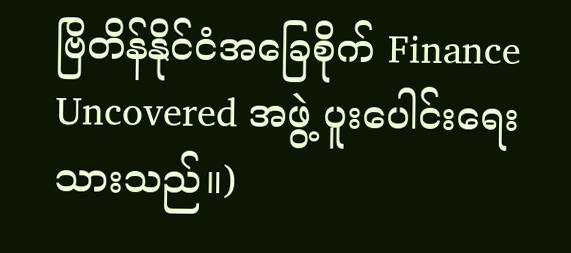ဗြိတိန်နိုင်ငံအခြေစိုက် Finance Uncovered အဖွဲ့ ပူးပေါင်းရေးသားသည်။)